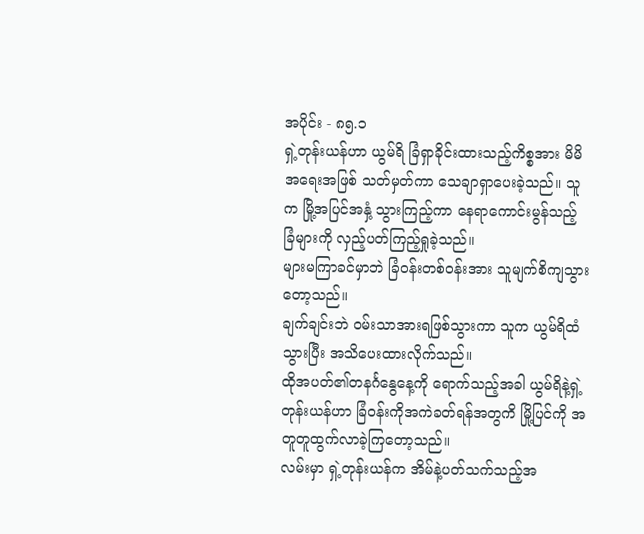အပိုင်း - ၈၅.၁
ရှဲ့တုန်းယန်ဟာ ယွမ်ရိ ခြံရှာခိုင်းထားသည့်ကိစ္စအား မိမိအရေးအဖြစ် သတ်မှတ်ကာ သေချာရှာပေးခဲ့သည်။ သူက မြို့အပြင်အနှံ့ သွားကြည့်ကာ နေရာကောင်းမွန်သည့် ခြံများကို လှည့်ပတ်ကြည့်ရှုခဲ့သည်။
များမကြာခင်မှာဘဲ ခြံဝန်းတစ်ဝန်းအား သူမျက်စိကျသွားတော့သည်။
ချက်ချင်းဘဲ ဝမ်းသာအားရဖြစ်သွားကာ သူက ယွမ်ရိထံသွားပြီး အသိပေးထားလိုက်သည်။
ထိုအပတ်၏တနင်္ဂနွေနေ့ကို ရောက်သည့်အခါ ယွမ်ရိနဲ့ရှဲ့တုန်းယန်ဟာ ခြံဝန်းကိုအကဲခတ်ရန်အတွကိ မြို့ပြင်ကို အတူတူထွက်လာခဲ့ကြတော့သည်။
လမ်းမှာ ရှဲ့တုန်းယန်က အိမ်နဲ့ပတ်သက်သည့်အ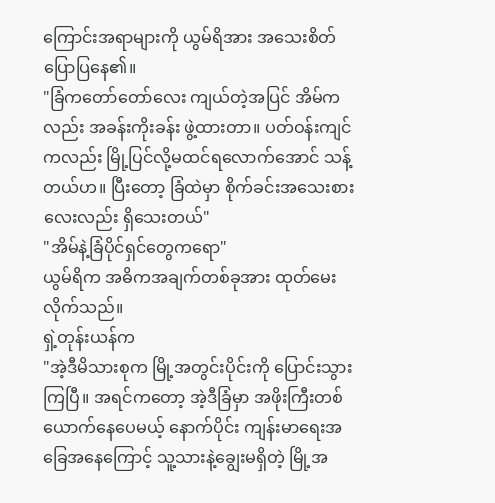ကြောင်းအရာများကို ယွမ်ရိအား အသေးစိတ်ပြောပြနေ၏။
"ခြံကတော်တော်လေး ကျယ်တဲ့အပြင် အိမ်ကလည်း အခန်းကိုးခန်း ဖွဲ့ထားတာ။ ပတ်ဝန်းကျင်ကလည်း မြို့ပြင်လို့မထင်ရလောက်အောင် သန့်တယ်ဟ။ ပြီးတော့ ခြံထဲမှာ စိုက်ခင်းအသေးစားလေးလည်း ရှိသေးတယ်"
"အိမ်နဲ့ခြံပိုင်ရှင်တွေကရော"
ယွမ်ရိက အဓိကအချက်တစ်ခုအား ထုတ်မေးလိုက်သည်။
ရှဲ့တုန်းယန်က
"အဲ့ဒီမိသားစုက မြို့အတွင်းပိုင်းကို ပြောင်းသွားကြပြီ။ အရင်ကတော့ အဲ့ဒီခြံမှာ အဖိုးကြီးတစ်ယောက်နေပေမယ့် နောက်ပိုင်း ကျန်းမာရေးအခြေအနေကြောင့် သူ့သားနဲ့ချွေးမရှိတဲ့ မြို့အ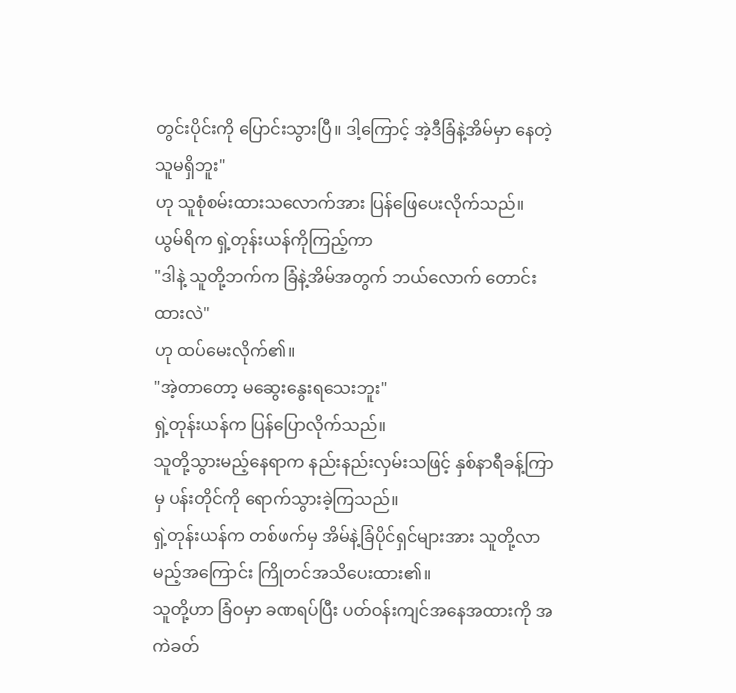တွင်းပိုင်းကို ပြောင်းသွားပြီ။ ဒါ့ကြောင့် အဲ့ဒီခြံနဲ့အိမ်မှာ နေတဲ့သူမရှိဘူး"
ဟု သူစုံစမ်းထားသလောက်အား ပြန်ဖြေပေးလိုက်သည်။
ယွမ်ရိက ရှဲ့တုန်းယန်ကိုကြည့်ကာ
"ဒါနဲ့ သူတို့ဘက်က ခြံနဲ့အိမ်အတွက် ဘယ်လောက် တောင်းထားလဲ"
ဟု ထပ်မေးလိုက်၏။
"အဲ့တာတော့ မဆွေးနွေးရသေးဘူး"
ရှဲ့တုန်းယန်က ပြန်ပြောလိုက်သည်။
သူတို့သွားမည့်နေရာက နည်းနည်းလှမ်းသဖြင့် နှစ်နာရီခန့်ကြာမှ ပန်းတိုင်ကို ရောက်သွားခဲ့ကြသည်။
ရှဲ့တုန်းယန်က တစ်ဖက်မှ အိမ်နဲ့ခြံပိုင်ရှင်များအား သူတို့လာမည့်အကြောင်း ကြိုတင်အသိပေးထား၏။
သူတို့ဟာ ခြံဝမှာ ခဏရပ်ပြီး ပတ်ဝန်းကျင်အနေအထားကို အကဲခတ်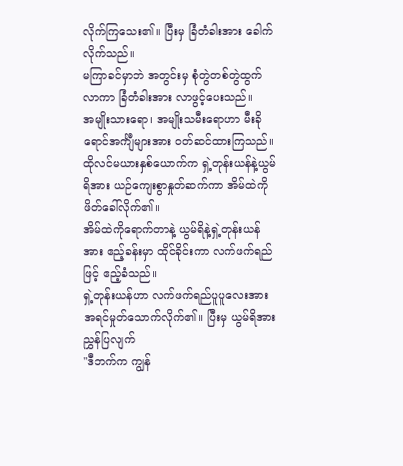လိုက်ကြသေး၏။ ပြီးမှ ခြံတံခါးအား ခေါက်လိုက်သည်။
မကြာခင်မှာဘဲ အတွင်းမှ စုံတွဲတစ်တွဲထွက်လာကာ ခြံတံခါးအား လာဖွင့်ပေးသည်။
အမျိုးသားရော၊ အမျိုးသမီးရောဟာ မီးခိုရောင်အင်္ကျီများအား ဝတ်ဆင်ထားကြသည်။
ထိုလင်မယားနှစ်ယောက်က ရှဲ့တုန်းယန်နဲ့ယွမ်ရိအား ယဉ်ကျေးစွာနှုတ်ဆက်ကာ အိမ်ထဲကို ဖိတ်ခေါ်လိုက်၏။
အိမ်ထဲကိုရောက်တာနဲ့ ယွမ်ရိနဲ့ရှဲ့တုန်းယန်အား ဧည့်ခန်းမှာ ထိုင်ခိုင်းကာ လက်ဖက်ရည်ဖြင့် ဧည့်ခံသည်။
ရှဲ့တုန်းယန်ဟာ လက်ဖက်ရည်ပူပူလေးအား အရင်မှုတ်သောက်လိုက်၏။ ပြီးမှ ယွမ်ရိအား ညွှန်ပြလျက်
"ဒီဘက်က ကျွန်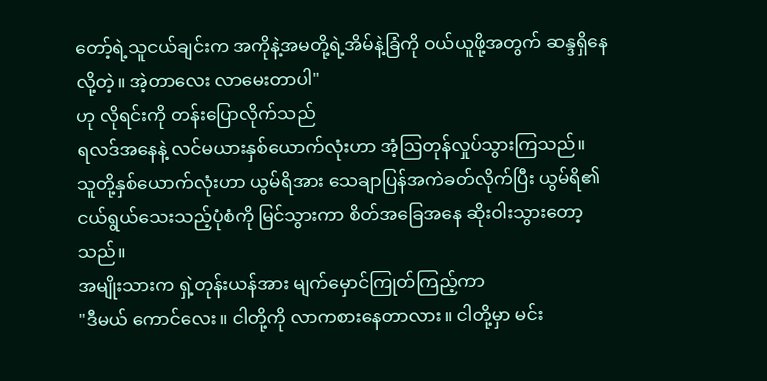တော့်ရဲ့သူငယ်ချင်းက အကိုနဲ့အမတို့ရဲ့အိမ်နဲ့ခြံကို ဝယ်ယူဖို့အတွက် ဆန္ဒရှိနေလို့တဲ့။ အဲ့တာလေး လာမေးတာပါ"
ဟု လိုရင်းကို တန်းပြောလိုက်သည်
ရလဒ်အနေနဲ့ လင်မယားနှစ်ယောက်လုံးဟာ အံ့ဩတုန်လှုပ်သွားကြသည်။
သူတို့နှစ်ယောက်လုံးဟာ ယွမ်ရိအား သေချာပြန်အကဲခတ်လိုက်ပြီး ယွမ်ရိ၏ငယ်ရွယ်သေးသည့်ပုံစံကို မြင်သွားကာ စိတ်အခြေအနေ ဆိုးဝါးသွားတော့သည်။
အမျိုးသားက ရှဲ့တုန်းယန်အား မျက်မှောင်ကြုတ်ကြည့်ကာ
"ဒီမယ် ကောင်လေး။ ငါတို့ကို လာကစားနေတာလား။ ငါတို့မှာ မင်း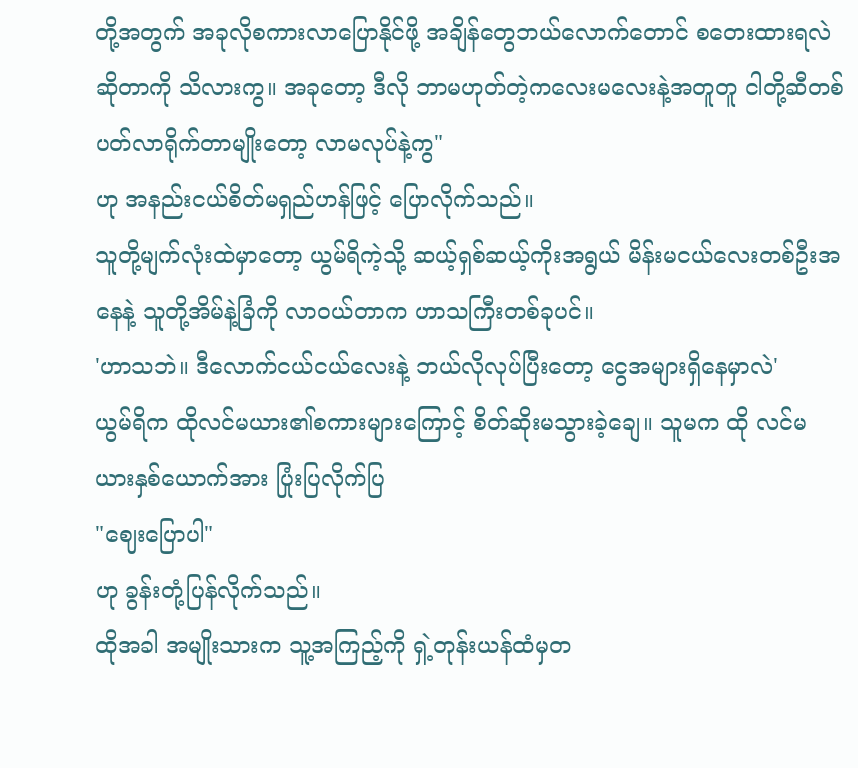တို့အတွက် အခုလိုစကားလာပြောနိုင်ဖို့ အချိန်တွေဘယ်လောက်တောင် စတေးထားရလဲဆိုတာကို သိလားကွ။ အခုတော့ ဒီလို ဘာမဟုတ်တဲ့ကလေးမလေးနဲ့အတူတူ ငါတို့ဆီတစ်ပတ်လာရိုက်တာမျိုးတော့ လာမလုပ်နဲ့ကွ"
ဟု အနည်းငယ်စိတ်မရှည်ဟန်ဖြင့် ပြောလိုက်သည်။
သူတို့မျက်လုံးထဲမှာတော့ ယွမ်ရိကဲ့သို့ ဆယ့်ရှစ်ဆယ့်ကိုးအရွယ် မိန်းမငယ်လေးတစ်ဦးအနေနဲ့ သူတို့အိမ်နဲ့ခြံကို လာဝယ်တာက ဟာသကြီးတစ်ခုပင်။
'ဟာသဘဲ။ ဒီလောက်ငယ်ငယ်လေးနဲ့ ဘယ်လိုလုပ်ပြီးတော့ ငွေအများရှိနေမှာလဲ'
ယွမ်ရိက ထိုလင်မယား၏စကားများကြောင့် စိတ်ဆိုးမသွားခဲ့ချေ။ သူမက ထို လင်မယားနှစ်ယောက်အား ပြုံးပြလိုက်ပြ
"ဈေးပြောပါ"
ဟု ခွန်းတုံ့ပြန်လိုက်သည်။
ထိုအခါ အမျိုးသားက သူ့အကြည့်ကို ရှဲ့တုန်းယန်ထံမှတ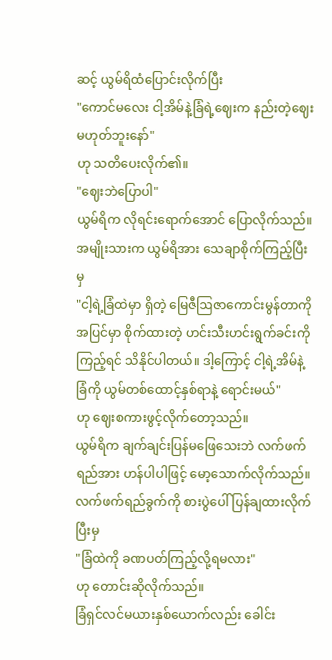ဆင့် ယွမ်ရိထံပြောင်းလိုက်ပြီး
"ကောင်မလေး ငါ့အိမ်နဲ့ခြံရဲ့ဈေးက နည်းတဲ့ဈေးမဟုတ်ဘူးနော်"
ဟု သတိပေးလိုက်၏။
"ဈေးဘဲပြောပါ"
ယွမ်ရိက လိုရင်းရောက်အောင် ပြောလိုက်သည်။
အမျိုးသားက ယွမ်ရိအား သေချာစိုက်ကြည့်ပြီးမှ
"ငါ့ရဲ့ခြံထဲမှာ ရှိတဲ့ မြေဇီဩဇာကောင်းမွန်တာကို အပြင်မှာ စိုက်ထားတဲ့ ဟင်းသီးဟင်းရွက်ခင်းကို ကြည့်ရင် သိနိုင်ပါတယ်။ ဒါ့ကြောင့် ငါ့ရဲ့အိမ်နဲ့ခြံကို ယွမ်တစ်ထောင့်နှစ်ရာနဲ့ ရောင်းမယ်"
ဟု ဈေးစကားဖွင့်လိုက်တော့သည်။
ယွမ်ရိက ချက်ချင်းပြန်မဖြေသေးဘဲ လက်ဖက်ရည်အား ဟန်ပါပါဖြင့် မော့သောက်လိုက်သည်။လက်ဖက်ရည်ခွက်ကို စားပွဲပေါ် ပြန်ချထားလိုက်ပြီးမှ
"ခြံထဲကို ခဏပတ်ကြည့်လို့ရမလား"
ဟု တောင်းဆိုလိုက်သည်။
ခြံရှင်လင်မယားနှစ်ယောက်လည်း ခေါင်း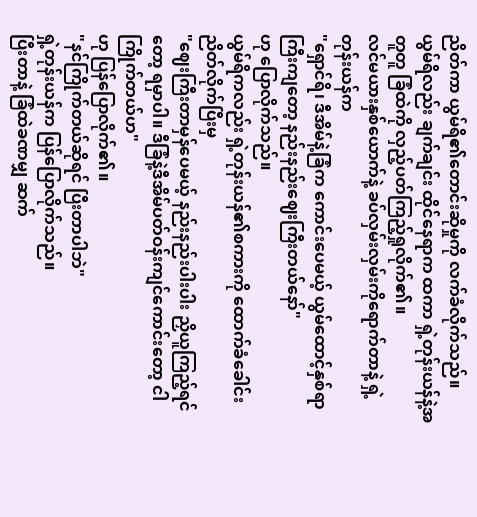ညိတ်ကာ ယွမ်ရိ၏တောင်းဆိုမှုကို လက်ခံလိုက်သည်။
ယွမ်ရိလည်း ချက်ချင်း ထိုင်နေရာက ထကာ ရှဲ့တုန်းယန်နဲ့အတူတူ ခြံထဲကို လှည့်ပတ်ကြည့်ရှုလိုက်၏။
လင်မယားနှစ်ယောက်နဲ့ ခပ်လှမ်းလှမ်းကိုရောက်တာနဲ့ ရှဲ့တုန်းယန်က
"ရှောင်ရိ၊ ဒီအိမ်နဲ့ခြံက ကောင်းပေမယ့် ယွမ်ထောင့်နှစ်ရာကြီးကျတော့ နည်းနည်းဈေးကြီးတယ်နော်"
ဟု ပြောလိုက်သည်။
ယွမ်ရိကလည်း ရှဲ့တုန်းယန်၏စကားကို ထောက်ခံခေါင်းညိတ်လိုက်ပြီးမှ
"ဈေးကြီးတာမှန်ပေမယ့် နည်းနည်းပါးပါး ညှိယူကြည့်ရင်တော့ ရမှာပါ။ ဒီခြံနဲ့ဒီအိမ်ပတ်ဝန်းကျင်ကောင်းတော့ ငါကြိုက်တယ်ဟ"
ဟု ပြန်ပြောလိုက်၏။
"နင်ကြိုက်တယ်ဆိုရင် ပြီးတာပါဘဲ"
ရှဲ့တုန်းယန်က ပြန်ပြောလိုက်သည်။
ပြီးတာနဲ့ ခြံထဲခဏမျှ ဆက်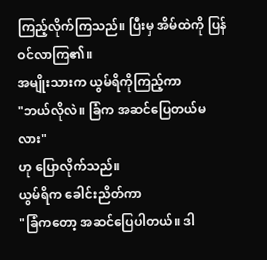ကြည့်လိုက်ကြသည်။ ပြီးမှ အိမ်ထဲကို ပြန်ဝင်လာကြ၏။
အမျိုးသားက ယွမ်ရိကိုကြည့်ကာ
"ဘယ်လိုလဲ။ ခြံက အဆင်ပြေတယ်မလား"
ဟု ပြောလိုက်သည်။
ယွမ်ရိက ခေါင်းညိတ်ကာ
"ခြံကတော့ အဆင်ပြေပါတယ်။ ဒါ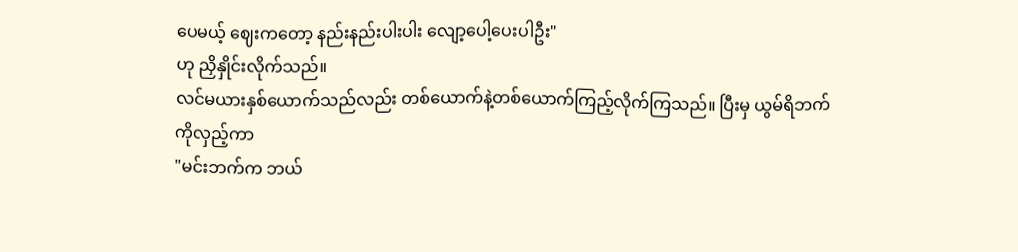ပေမယ့် ဈေးကတော့ နည်းနည်းပါးပါး လျော့ပေါ့ပေးပါဦး"
ဟု ညှိနှိုင်းလိုက်သည်။
လင်မယားနှစ်ယောက်သည်လည်း တစ်ယောက်နဲ့တစ်ယောက်ကြည့်လိုက်ကြသည်။ ပြီးမှ ယွမ်ရိဘက်ကိုလှည့်ကာ
"မင်းဘက်က ဘယ်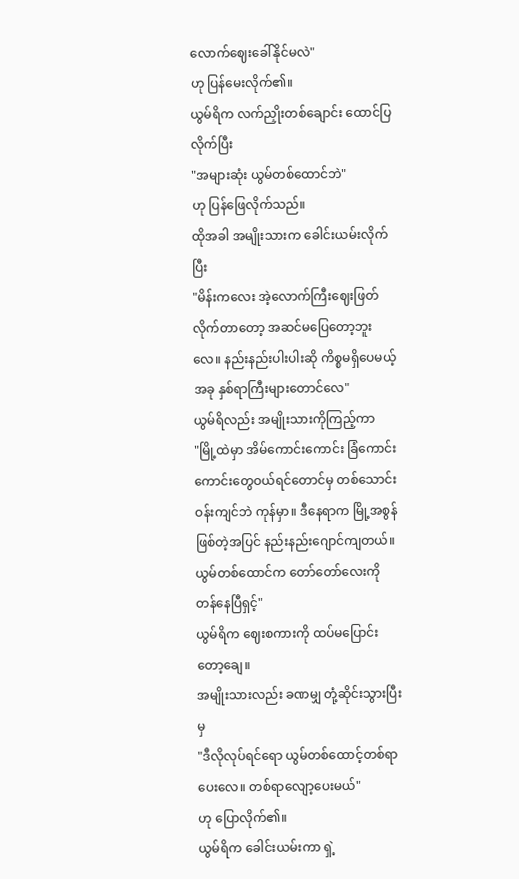လောက်ဈေးခေါ်နိုင်မလဲ"
ဟု ပြန်မေးလိုက်၏။
ယွမ်ရိက လက်ညှိုးတစ်ချောင်း ထောင်ပြလိုက်ပြီး
"အများဆုံး ယွမ်တစ်ထောင်ဘဲ"
ဟု ပြန်ဖြေလိုက်သည်။
ထိုအခါ အမျိုးသားက ခေါင်းယမ်းလိုက်ပြီး
"မိန်းကလေး အဲ့လောက်ကြီးဈေးဖြတ်လိုက်တာတော့ အဆင်မပြေတော့ဘူးလေ။ နည်းနည်းပါးပါးဆို ကိစ္စမရှိပေမယ့် အခု နှစ်ရာကြီးများတောင်လေ"
ယွမ်ရိလည်း အမျိုးသားကိုကြည့်ကာ
"မြို့ထဲမှာ အိမ်ကောင်းကောင်း ခြံကောင်းကောင်းတွေဝယ်ရင်တောင်မှ တစ်သောင်းဝန်းကျင်ဘဲ ကုန်မှာ။ ဒီနေရာက မြို့အစွန်ဖြစ်တဲ့အပြင် နည်းနည်းဂျောင်ကျတယ်။ ယွမ်တစ်ထောင်က တော်တော်လေးကို တန်နေပြီရှင့်"
ယွမ်ရိက ဈေးစကားကို ထပ်မပြောင်းတော့ချေ။
အမျိုးသားလည်း ခဏမျှ တုံ့ဆိုင်းသွားပြီးမှ
"ဒီလိုလုပ်ရင်ရော ယွမ်တစ်ထောင့်တစ်ရာပေးလေ။ တစ်ရာလျော့ပေးမယ်"
ဟု ပြောလိုက်၏။
ယွမ်ရိက ခေါင်းယမ်းကာ ရှဲ့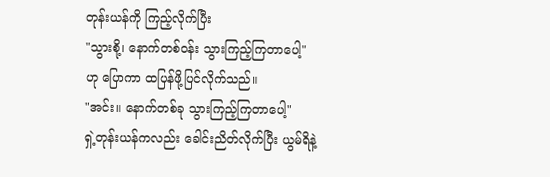တုန်းယန်ကို ကြည့်လိုက်ပြီး
"သွားစို့၊ နောက်တစ်ဝန်း သွားကြည့်ကြတာပေါ့"
ဟု ပြောကာ ထပြန်ဖို့ပြင်လိုက်သည်။
"အင်း။ နောက်တစ်ခု သွားကြည့်ကြတာပေါ့"
ရှဲ့တုန်းယန်ကလည်း ခေါင်းညိတ်လိုက်ပြီး ယွမ်ရိနဲ့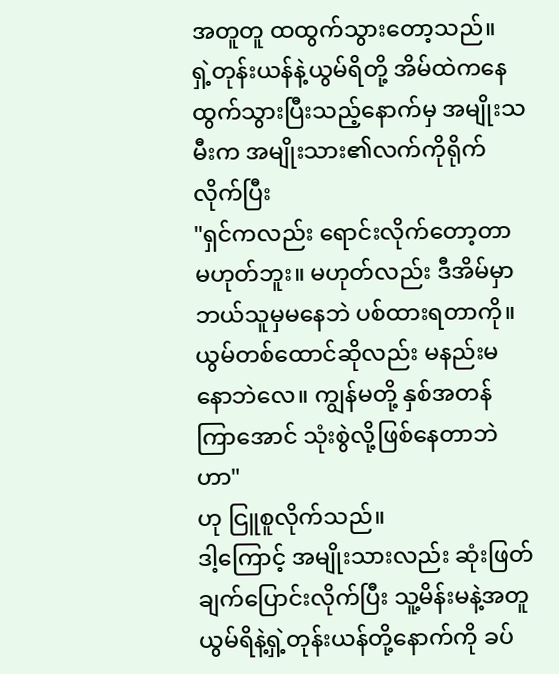အတူတူ ထထွက်သွားတော့သည်။
ရှဲ့တုန်းယန်နဲ့ယွမ်ရိတို့ အိမ်ထဲကနေ ထွက်သွားပြီးသည့်နောက်မှ အမျိုးသမီးက အမျိုးသား၏လက်ကိုရိုက်လိုက်ပြီး
"ရှင်ကလည်း ရောင်းလိုက်တော့တာ မဟုတ်ဘူး။ မဟုတ်လည်း ဒီအိမ်မှာ ဘယ်သူမှမနေဘဲ ပစ်ထားရတာကို။ ယွမ်တစ်ထောင်ဆိုလည်း မနည်းမနောဘဲလေ။ ကျွန်မတို့ နှစ်အတန်ကြာအောင် သုံးစွဲလို့ဖြစ်နေတာဘဲဟာ"
ဟု ငြူစူလိုက်သည်။
ဒါ့ကြောင့် အမျိုးသားလည်း ဆုံးဖြတ်ချက်ပြောင်းလိုက်ပြီး သူ့မိန်းမနဲ့အတူ ယွမ်ရိနဲ့ရှဲ့တုန်းယန်တို့နောက်ကို ခပ်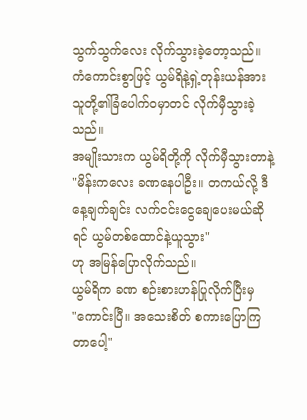သွက်သွက်လေး လိုက်သွားခဲ့တော့သည်။
ကံကောင်းစွာဖြင့် ယွမ်ရိနဲ့ရှဲ့တုန်းယန်အား သူတို့၏ခြံပေါက်ဝမှာတင် လိုက်မှီသွားခဲ့သည်။
အမျိုးသားက ယွမ်ရိတို့ကို လိုက်မှီသွားတာနဲ့
"မိန်းကလေး ခဏနေပါဦး။ တကယ်လို့ ဒီနေ့ချက်ချင်း လက်ငင်းငွေချေပေးမယ်ဆိုရင် ယွမ်တစ်ထောင်နဲ့ယူသွား"
ဟု အမြန်ပြောလိုက်သည်။
ယွမ်ရိက ခဏ စဉ်းစားဟန်ပြုလိုက်ပြီးမှ
"ကောင်းပြီ။ အသေးစိတ် စကားပြောကြတာပေါ့"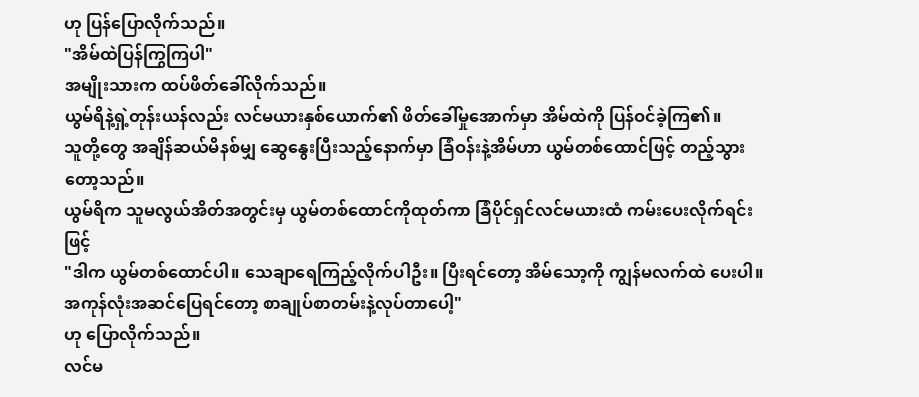ဟု ပြန်ပြောလိုက်သည်။
"အိမ်ထဲပြန်ကြွကြပါ"
အမျိုးသားက ထပ်ဖိတ်ခေါ်လိုက်သည်။
ယွမ်ရိနဲ့ရှဲ့တုန်းယန်လည်း လင်မယားနှစ်ယောက်၏ ဖိတ်ခေါ်မှုအောက်မှာ အိမ်ထဲကို ပြန်ဝင်ခဲ့ကြ၏။
သူတို့တွေ အချိန်ဆယ်မိနစ်မျှ ဆွေနွေးပြီးသည့်နောက်မှာ ခြံဝန်းနဲ့အိမ်ဟာ ယွမ်တစ်ထောင်ဖြင့် တည့်သွားတော့သည်။
ယွမ်ရိက သူမလွယ်အိတ်အတွင်းမှ ယွမ်တစ်ထောင်ကိုထုတ်ကာ ခြံပိုင်ရှင်လင်မယားထံ ကမ်းပေးလိုက်ရင်းဖြင့်
"ဒါက ယွမ်တစ်ထောင်ပါ။ သေချာရေကြည့်လိုက်ပါဦး။ ပြီးရင်တော့ အိမ်သော့ကို ကျွန်မလက်ထဲ ပေးပါ။ အကုန်လုံးအဆင်ပြေရင်တော့ စာချုပ်စာတမ်းနဲ့လုပ်တာပေါ့"
ဟု ပြောလိုက်သည်။
လင်မ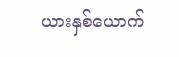ယားနှစ်ယောက်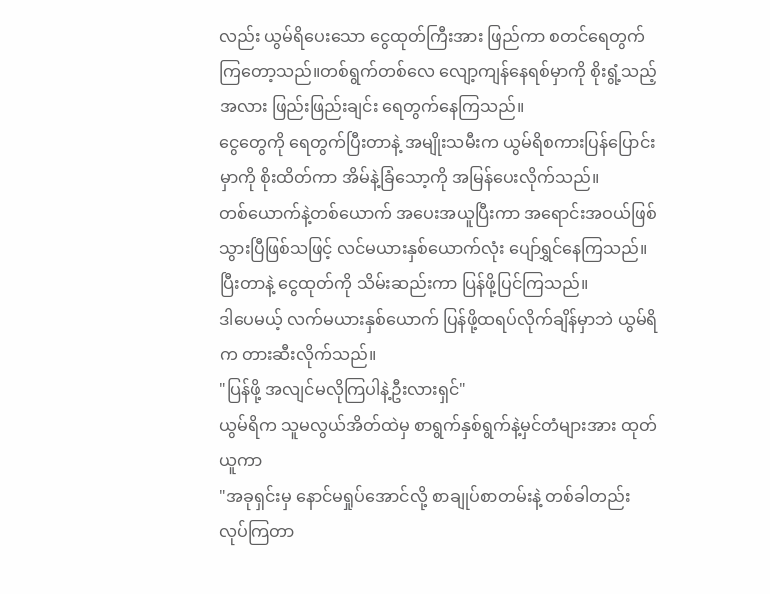လည်း ယွမ်ရိပေးသော ငွေထုတ်ကြီးအား ဖြည်ကာ စတင်ရေတွက်ကြတော့သည်။တစ်ရွက်တစ်လေ လျော့ကျန်နေရစ်မှာကို စိုးရွံ့သည့်အလား ဖြည်းဖြည်းချင်း ရေတွက်နေကြသည်။
ငွေတွေကို ရေတွက်ပြီးတာနဲ့ အမျိုးသမီးက ယွမ်ရိစကားပြန်ပြောင်းမှာကို စိုးထိတ်ကာ အိမ်နဲ့ခြံသော့ကို အမြန်ပေးလိုက်သည်။
တစ်ယောက်နဲ့တစ်ယောက် အပေးအယူပြီးကာ အရောင်းအဝယ်ဖြစ်သွားပြီဖြစ်သဖြင့် လင်မယားနှစ်ယောက်လုံး ပျော်ရွှင်နေကြသည်။ ပြီးတာနဲ့ ငွေထုတ်ကို သိမ်းဆည်းကာ ပြန်ဖို့ပြင်ကြသည်။
ဒါပေမယ့် လက်မယားနှစ်ယောက် ပြန်ဖို့ထရပ်လိုက်ချိန်မှာဘဲ ယွမ်ရိက တားဆီးလိုက်သည်။
"ပြန်ဖို့ အလျင်မလိုကြပါနဲ့ဦးလားရှင်"
ယွမ်ရိက သူမလွယ်အိတ်ထဲမှ စာရွက်နှစ်ရွက်နဲ့မှင်တံများအား ထုတ်ယူကာ
"အခုရှင်းမှ နောင်မရှုပ်အောင်လို့ စာချုပ်စာတမ်းနဲ့ တစ်ခါတည်း လုပ်ကြတာ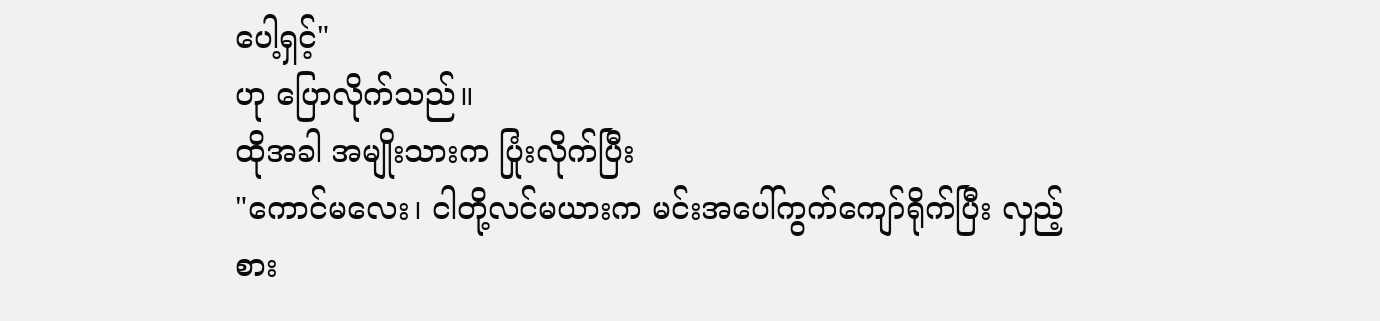ပေါ့ရှင့်"
ဟု ပြောလိုက်သည်။
ထိုအခါ အမျိုးသားက ပြုံးလိုက်ပြီး
"ကောင်မလေး၊ ငါတို့လင်မယားက မင်းအပေါ်ကွက်ကျော်ရိုက်ပြီး လှည့်စား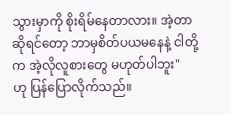သွားမှာကို စိုးရိမ်နေတာလား။ အဲ့တာဆိုရင်တော့ ဘာမှစိတ်ပယမနေနဲ့ ငါတို့က အဲ့လိုလူစားတွေ မဟုတ်ပါဘူး"
ဟု ပြန်ပြောလိုက်သည်။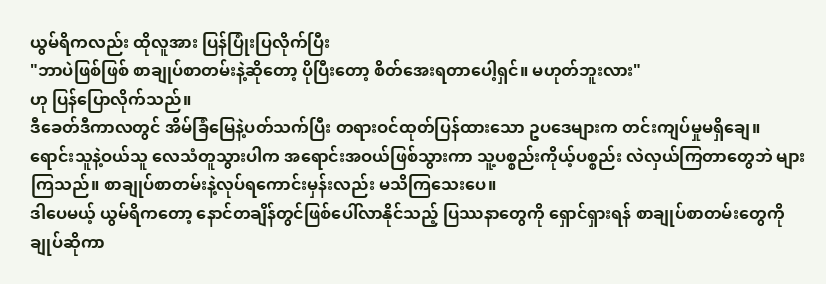ယွမ်ရိကလည်း ထိုလူအား ပြန်ပြုံးပြလိုက်ပြီး
"ဘာပဲဖြစ်ဖြစ် စာချုပ်စာတမ်းနဲ့ဆိုတော့ ပိုပြီးတော့ စိတ်အေးရတာပေါ့ရှင်။ မဟုတ်ဘူးလား"
ဟု ပြန်ပြောလိုက်သည်။
ဒီခေတ်ဒီကာလတွင် အိမ်ခြံမြေနဲ့ပတ်သက်ပြီး တရားဝင်ထုတ်ပြန်ထားသော ဥပဒေများက တင်းကျပ်မှုမရှိချေ။
ရောင်းသူနဲ့ဝယ်သူ လေသံတူသွားပါက အရောင်းအဝယ်ဖြစ်သွားကာ သူ့ပစ္စည်းကိုယ့်ပစ္စည်း လဲလှယ်ကြတာတွေဘဲ များကြသည်။ စာချုပ်စာတမ်းနဲ့လုပ်ရကောင်းမှန်းလည်း မသိကြသေးပေ။
ဒါပေမယ့် ယွမ်ရိကတော့ နောင်တချိန်တွင်ဖြစ်ပေါ်လာနိုင်သည့် ပြဿနာတွေကို ရှောင်ရှားရန် စာချုပ်စာတမ်းတွေကို ချုပ်ဆိုကာ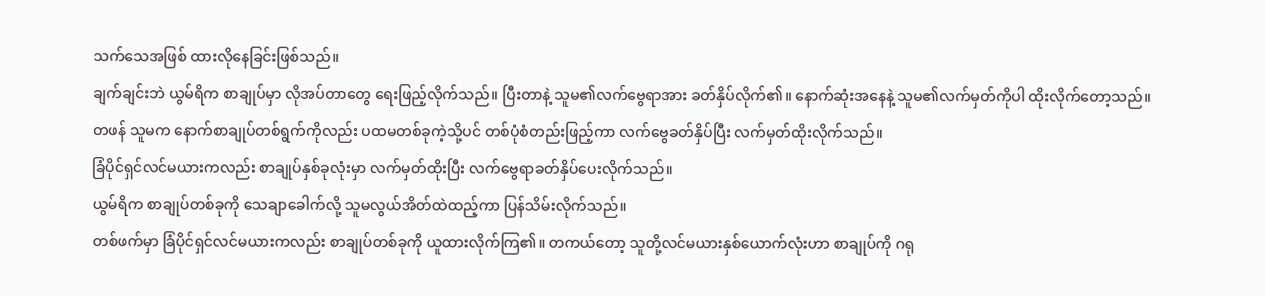သက်သေအဖြစ် ထားလိုနေခြင်းဖြစ်သည်။
ချက်ချင်းဘဲ ယွမ်ရိက စာချုပ်မှာ လိုအပ်တာတွေ ရေးဖြည့်လိုက်သည်။ ပြီးတာနဲ့ သူမ၏လက်ဗွေရာအား ခတ်နှိပ်လိုက်၏။ နောက်ဆုံးအနေနဲ့ သူမ၏လက်မှတ်ကိုပါ ထိုးလိုက်တော့သည်။
တဖန် သူမက နောက်စာချုပ်တစ်ရွက်ကိုလည်း ပထမတစ်ခုကဲ့သို့ပင် တစ်ပုံစံတည်းဖြည့်ကာ လက်ဗွေခတ်နှိပ်ပြီး လက်မှတ်ထိုးလိုက်သည်။
ခြံပိုင်ရှင်လင်မယားကလည်း စာချုပ်နှစ်ခုလုံးမှာ လက်မှတ်ထိုးပြီး လက်ဗွေရာခတ်နှိပ်ပေးလိုက်သည်။
ယွမ်ရိက စာချုပ်တစ်ခုကို သေချာခေါက်လို့ သူမလွယ်အိတ်ထဲထည့်ကာ ပြန်သိမ်းလိုက်သည်။
တစ်ဖက်မှာ ခြံပိုင်ရှင်လင်မယားကလည်း စာချုပ်တစ်ခုကို ယူထားလိုက်ကြ၏။ တကယ်တော့ သူတို့လင်မယားနှစ်ယောက်လုံးဟာ စာချုပ်ကို ဂရု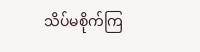သိပ်မစိုက်ကြ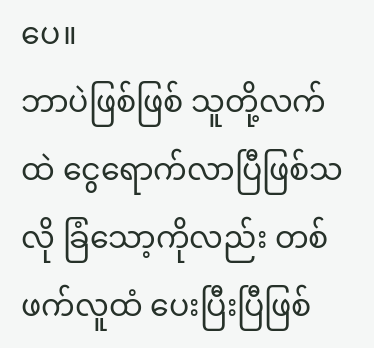ပေ။
ဘာပဲဖြစ်ဖြစ် သူတို့လက်ထဲ ငွေရောက်လာပြီဖြစ်သလို ခြံသော့ကိုလည်း တစ်ဖက်လူထံ ပေးပြီးပြီဖြစ်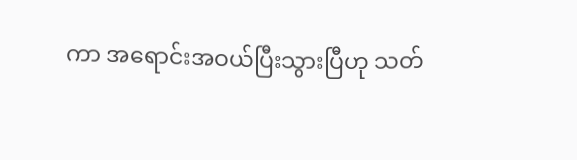ကာ အရောင်းအဝယ်ပြီးသွားပြီဟု သတ်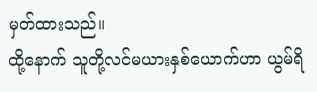မှတ်ထားသည်။
ထို့နောက် သူတို့လင်မယားနှစ်ယောက်ဟာ ယွမ်ရိ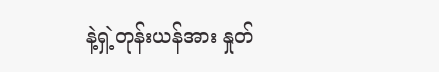နဲ့ရှဲ့တုန်းယန်အား နှုတ်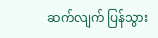ဆက်လျက် ပြန်သွား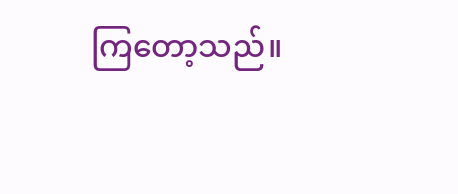ကြတော့သည်။